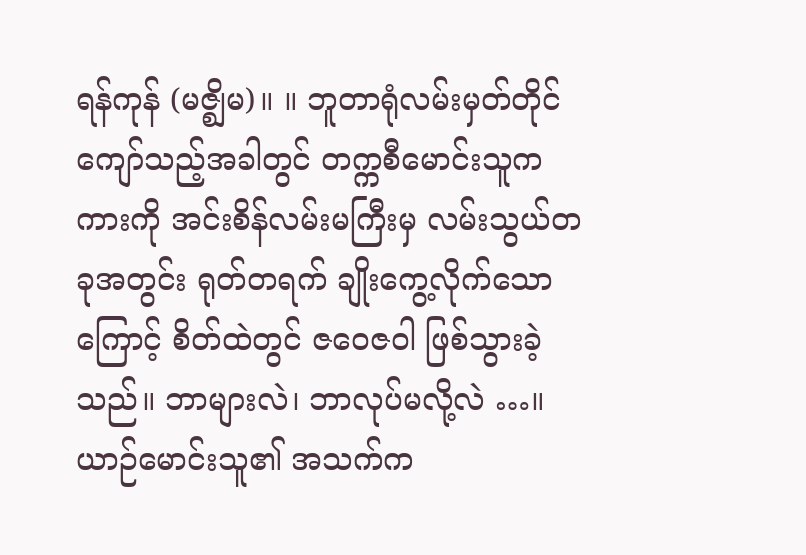ရန်ကုန် (မဇ္စျိမ)။ ။ ဘူတာရုံလမ်းမှတ်တိုင် ကျော်သည့်အခါတွင် တက္ကစီမောင်းသူက ကားကို အင်းစိန်လမ်းမကြီးမှ လမ်းသွယ်တခုအတွင်း ရုတ်တရက် ချိုးကွေ့လိုက်သောကြောင့် စိတ်ထဲတွင် ဇဝေဇဝါ ဖြစ်သွားခဲ့သည်။ ဘာများလဲ၊ ဘာလုပ်မလို့လဲ …။
ယာဉ်မောင်းသူ၏ အသက်က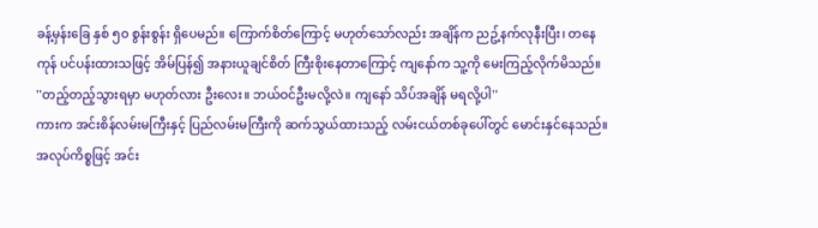ခန့်မှန်းခြေ နှစ် ၅၀ စွန်းစွန်း ရှိပေမည်။ ကြောက်စိတ်ကြောင့် မဟုတ်သော်လည်း အချိန်က ညဥ့်နက်လုနီးပြီး၊ တနေကုန် ပင်ပန်းထားသဖြင့် အိမ်ပြန်၍ အနားယူချင်စိတ် ကြီးစိုးနေတာကြောင့် ကျနော်က သူ့ကို မေးကြည့်လိုက်မိသည်။
''တည့်တည့်သွားရမှာ မဟုတ်လား ဦးလေး။ ဘယ်ဝင်ဦးမလို့လဲ။ ကျနော် သိပ်အချိန် မရလို့ပါ''
ကားက အင်းစိန်လမ်းမကြီးနှင့် ပြည်လမ်းမကြီးကို ဆက်သွယ်ထားသည့် လမ်းငယ်တစ်ခုပေါ်တွင် မောင်းနှင်နေသည်။ အလုပ်ကိစ္စဖြင့် အင်း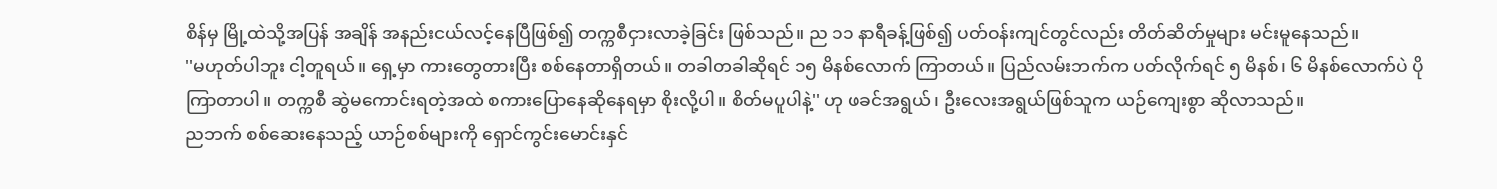စိန်မှ မြို့ထဲသို့အပြန် အချိန် အနည်းငယ်လင့်နေပြီဖြစ်၍ တက္ကစီငှားလာခဲ့ခြင်း ဖြစ်သည်။ ည ၁၁ နာရီခန့်ဖြစ်၍ ပတ်ဝန်းကျင်တွင်လည်း တိတ်ဆိတ်မှုများ မင်းမူနေသည်။
''မဟုတ်ပါဘူး ငါ့တူရယ်။ ရှေ့မှာ ကားတွေတားပြီး စစ်နေတာရှိတယ်။ တခါတခါဆိုရင် ၁၅ မိနစ်လောက် ကြာတယ်။ ပြည်လမ်းဘက်က ပတ်လိုက်ရင် ၅ မိနစ်၊ ၆ မိနစ်လောက်ပဲ ပိုကြာတာပါ။ တက္ကစီ ဆွဲမကောင်းရတဲ့အထဲ စကားပြောနေဆိုနေရမှာ စိုးလို့ပါ။ စိတ်မပူပါနဲ့'' ဟု ဖခင်အရွယ်၊ ဦးလေးအရွယ်ဖြစ်သူက ယဉ်ကျေးစွာ ဆိုလာသည်။
ညဘက် စစ်ဆေးနေသည့် ယာဉ်စစ်များကို ရှောင်ကွင်းမောင်းနှင်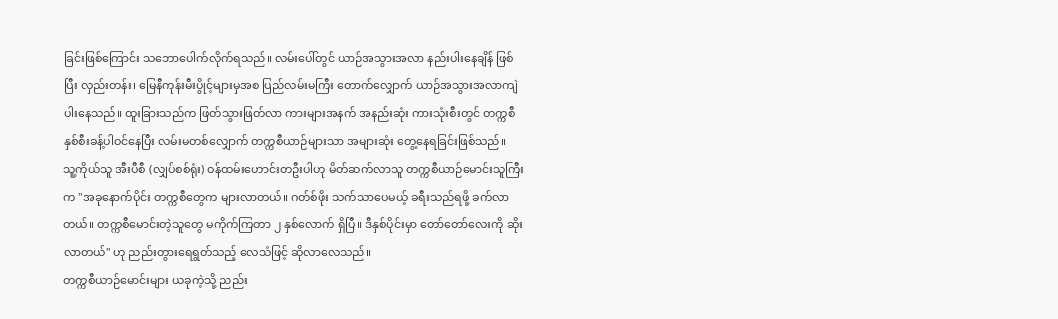ခြင်းဖြစ်ကြောင်း သဘောပေါက်လိုက်ရသည်။ လမ်းပေါ်တွင် ယာဉ်အသွားအလာ နည်းပါးနေချိန် ဖြစ်ပြီး လှည်းတန်း၊ မြေနီကုန်းမီးပွိုင့်များမှအစ ပြည်လမ်းမကြီး တောက်လျှောက် ယာဉ်အသွားအလာကျဲပါးနေသည်။ ထူးခြားသည်က ဖြတ်သွားဖြတ်လာ ကားများအနက် အနည်းဆုံး ကားသုံးစီးတွင် တက္ကစီနှစ်စီးခန့်ပါဝင်နေပြီး လမ်းမတစ်လျှောက် တက္ကစီယာဉ်များသာ အများဆုံး တွေ့နေရခြင်းဖြစ်သည်။
သူ့ကိုယ်သူ အီးပီစီ (လျှပ်စစ်ရုံး) ဝန်ထမ်းဟောင်းတဦးပါဟု မိတ်ဆက်လာသူ တက္ကစီယာဉ်မောင်းသူကြီးက ''အခုနောက်ပိုင်း တက္ကစီတွေက များလာတယ်။ ဂတ်စ်ဖိုး သက်သာပေမယ့် ခရီးသည်ရဖို့ ခက်လာတယ်။ တက္ကစီမောင်းတဲ့သူတွေ မကိုက်ကြတာ ၂ နှစ်လောက် ရှိပြီ။ ဒီနှစ်ပိုင်းမှာ တော်တော်လေးကို ဆိုးလာတယ်'' ဟု ညည်းတွားရေရွတ်သည့် လေသံဖြင့် ဆိုလာလေသည်။
တက္ကစီယာဉ်မောင်းများ ယခုကဲ့သို့ ညည်း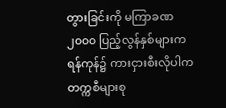တွားခြင်းကို မကြာခဏ ၂၀၀၀ ပြည့်လွန်နှစ်များက ရန်ကုန်၌ ကားငှားစီးလိုပါက တက္ကစီများစု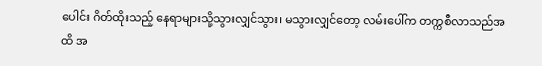ပေါင်း ဂိတ်ထိုးသည့် နေရာများသို့သွားလျှင်သွား၊ မသွားလျှင်တော့ လမ်းပေါ်က တက္ကစီလာသည်အထိ အ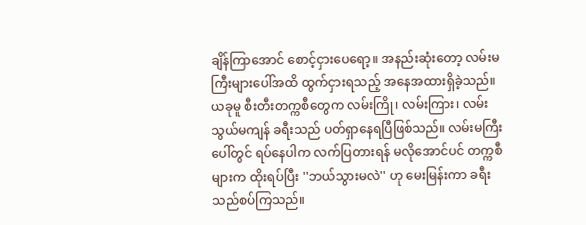ချိန်ကြာအောင် စောင့်ငှားပေရော့။ အနည်းဆုံးတော့ လမ်းမကြီးများပေါ်အထိ ထွက်ငှားရသည့် အနေအထားရှိခဲ့သည်။ ယခုမူ စီးတီးတက္ကစီတွေက လမ်းကြို၊ လမ်းကြား၊ လမ်းသွယ်မကျန် ခရီးသည် ပတ်ရှာနေရပြီဖြစ်သည်။ လမ်းမကြီးပေါ်တွင် ရပ်နေပါက လက်ပြတားရန် မလိုအောင်ပင် တက္ကစီများက ထိုးရပ်ပြီး ''ဘယ်သွားမလဲ'' ဟု မေးမြန်းကာ ခရီးသည်စပ်ကြသည်။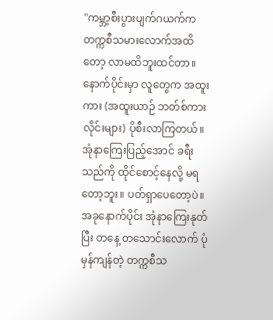''ကမ္ဘာ့စီးပွားပျက်ဂယက်က တက္ကစီသမားလောက်အထိတော့ လာမထိဘူးထင်တာ။ နောက်ပိုင်းမှာ လူတွေက အထူးကား (အထူးယာဉ် ဘတ်စ်ကားလိုင်းများ) ပိုစီးလာကြတယ်။ အုံနာကြေးပြည့်အောင် ခရီးသည်ကို ထိုင်စောင့်နေလို့ မရတော့ဘူး။ ပတ်ရှာပေတော့ပဲ။ အခုနောက်ပိုင်း အုံနာကြေးနုတ်ပြီး တနေ့ တသောင်းလောက် ပုံမှန်ကျန်တဲ့ တက္ကစီသ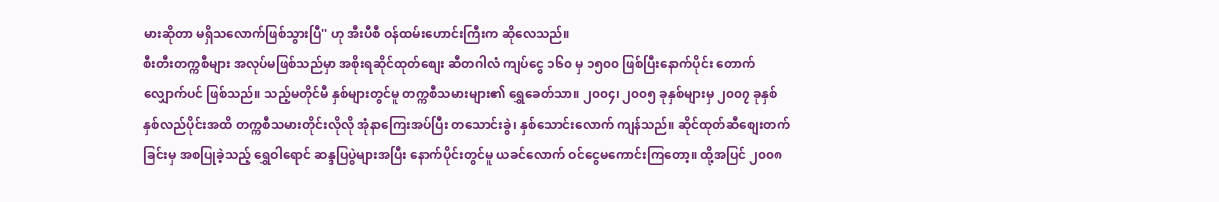မားဆိုတာ မရှိသလောက်ဖြစ်သွားပြီ'' ဟု အီးပီစီ ဝန်ထမ်းဟောင်းကြီးက ဆိုလေသည်။
စီးတီးတက္ကစီများ အလုပ်မဖြစ်သည်မှာ အစိုးရဆိုင်ထုတ်စျေး ဆီတဂါလံ ကျပ်ငွေ ၁၆၀ မှ ၁၅၀၀ ဖြစ်ပြီးနောက်ပိုင်း တောက်လျှောက်ပင် ဖြစ်သည်။ သည့်မတိုင်မီ နှစ်များတွင်မူ တက္ကစီသမားများ၏ ရွှေခေတ်သာ။ ၂၀၀၄၊ ၂၀၀၅ ခုနှစ်များမှ ၂၀၀၇ ခုနှစ် နှစ်လည်ပိုင်းအထိ တက္ကစီသမားတိုင်းလိုလို အုံနာကြေးအပ်ပြီး တသောင်းခွဲ၊ နှစ်သောင်းလောက် ကျန်သည်။ ဆိုင်ထုတ်ဆီစျေးတက်ခြင်းမှ အစပြုခဲ့သည့် ရွှေဝါရောင် ဆန္ဒပြပွဲများအပြီး နောက်ပိုင်းတွင်မူ ယခင်လောက် ဝင်ငွေမကောင်းကြတော့။ ထို့အပြင် ၂၀၀၈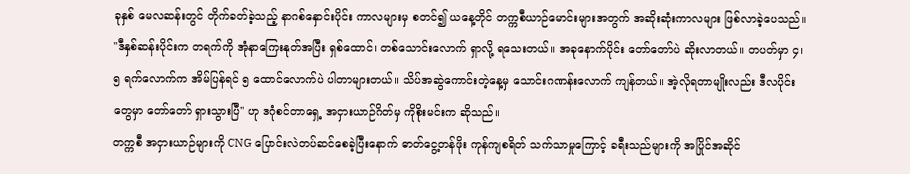ခုနှစ် မေလဆန်းတွင် တိုက်ခတ်ခဲ့သည့် နာဂစ်နှောင်းပိုင်း ကာလများမှ စတင်၍ ယနေ့တိုင် တက္ကစီယာဉ်မောင်းများအတွက် အဆိုးဆုံးကာလများ ဖြစ်လာခဲ့ပေသည်။
''ဒီနှစ်ဆန်းပိုင်းက တရက်ကို အုံနာကြေးနုတ်အပြီး ရှစ်ထောင်၊ တစ်သောင်းလောက် ရှာလို့ ရသေးတယ်။ အခုနောက်ပိုင်း တော်တော်ပဲ ဆိုးလာတယ်။ တပတ်မှာ ၄၊ ၅ ရက်လောက်က အိမ်ပြန်ရင် ၅ ထောင်လောက်ပဲ ပါတာများတယ်။ သိပ်အဆွဲကောင်းတဲ့နေ့မှ သောင်းဂဏန်းလောက် ကျန်တယ်။ အဲ့လိုရတာမျိုးလည်း ဒီလပိုင်းတွေမှာ တော်တော် ရှားသွားပြီ'' ဟု ဒဂုံစင်တာရှေ့ အငှားယာဉ်ဂိတ်မှ ကိုစိုးမင်းက ဆိုသည်။
တက္ကစီ အငှားယာဉ်များကို CNG ပြောင်းလဲတပ်ဆင်စေခဲ့ပြီးနောက် ဓာတ်ငွေ့တန်ဖိုး ကုန်ကျစရိတ် သက်သာမှုကြောင့် ခရီးသည်များကို အပြိုင်အဆိုင်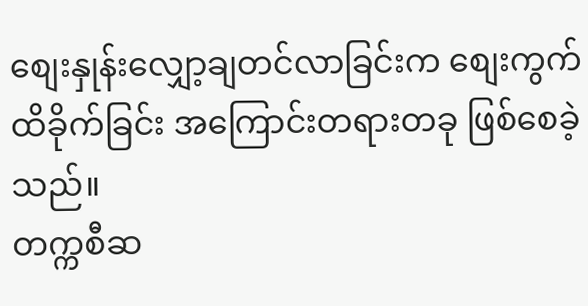စျေးနှုန်းလျှော့ချတင်လာခြင်းက စျေးကွက်ထိခိုက်ခြင်း အကြောင်းတရားတခု ဖြစ်စေခဲ့သည်။
တက္ကစီဆ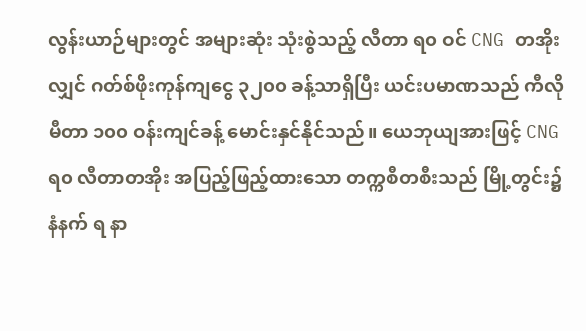လွန်းယာဉ်များတွင် အများဆုံး သုံးစွဲသည့် လီတာ ရ၀ ဝင် CNG တအိုးလျှင် ဂတ်စ်ဖိုးကုန်ကျငွေ ၃၂၀၀ ခန့်သာရှိပြီး ယင်းပမာဏသည် ကီလိုမီတာ ၁၀၀ ဝန်းကျင်ခန့် မောင်းနှင်နိုင်သည်။ ယေဘုယျအားဖြင့် CNG ရ၀ လီတာတအိုး အပြည့်ဖြည့်ထားသော တက္ကစီတစီးသည် မြို့တွင်း၌ နံနက် ရ နာ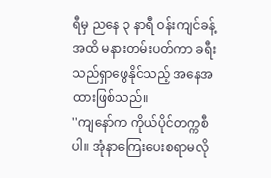ရီမှ ညနေ ၃ နာရီ ဝန်းကျင်ခန့်အထိ မနားတမ်းပတ်ကာ ခရီးသည်ရှာဖွေနိုင်သည့် အနေအထားဖြစ်သည်။
''ကျနော်က ကိုယ်ပိုင်တက္ကစီပါ။ အုံနာကြေးပေးစရာမလို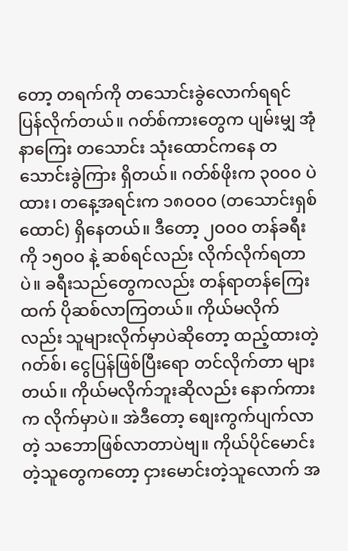တော့ တရက်ကို တသောင်းခွဲလောက်ရရင် ပြန်လိုက်တယ်။ ဂတ်စ်ကားတွေက ပျမ်းမျှ အုံနာကြေး တသောင်း သုံးထောင်ကနေ တသောင်းခွဲကြား ရှိတယ်။ ဂတ်စ်ဖိုးက ၃၀၀၀ ပဲထား၊ တနေ့အရင်းက ၁၈ဝဝဝ (တသောင်းရှစ်ထောင်) ရှိနေတယ်။ ဒီတော့ ၂ဝဝဝ တန်ခရီးကို ၁၅ဝဝ နဲ့ ဆစ်ရင်လည်း လိုက်လိုက်ရတာပဲ။ ခရီးသည်တွေကလည်း တန်ရာတန်ကြေးထက် ပိုဆစ်လာကြတယ်။ ကိုယ်မလိုက်လည်း သူများလိုက်မှာပဲဆိုတော့ ထည့်ထားတဲ့ ဂတ်စ်၊ ငွေပြန်ဖြစ်ပြီးရော တင်လိုက်တာ များတယ်။ ကိုယ်မလိုက်ဘူးဆိုလည်း နောက်ကားက လိုက်မှာပဲ။ အဲဒီတော့ စျေးကွက်ပျက်လာတဲ့ သဘောဖြစ်လာတာပဲဗျ။ ကိုယ်ပိုင်မောင်းတဲ့သူတွေကတော့ ငှားမောင်းတဲ့သူလောက် အ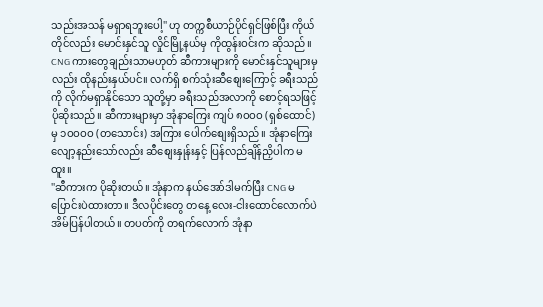သည်းအသန် မရှာရဘူးပေါ့'' ဟု တက္ကစီယာဉ်ပိုင်ရှင်ဖြစ်ပြီး ကိုယ်တိုင်လည်း မောင်းနှင်သူ လှိုင်မြို့နယ်မှ ကိုထွန်းဝင်းက ဆိုသည်။
CNG ကားတွေချည်းသာမဟုတ် ဆီကားများကို မောင်းနှင်သူများမှလည်း ထိုနည်းနှယ်ပင်။ လက်ရှိ စက်သုံးဆီစျေးကြောင့် ခရီးသည်ကို လိုက်မရှာနိုင်သော သူတို့မှာ ခရီးသည်အလာကို စောင့်ရသဖြင့် ပိုဆိုးသည်။ ဆီကားများမှာ အုံနာကြေး ကျပ် ၈ဝဝဝ (ရှစ်ထောင်) မှ ၁ဝဝဝဝ (တသောင်း) အကြား ပေါက်စျေးရှိသည်။ အုံနာကြေး လျော့နည်းသော်လည်း ဆီစျေးနှုန်းနှင့် ပြန်လည်ချိန်ညှိပါက မထူး။
''ဆီကားက ပိုဆိုးတယ်။ အုံနာက နယ်အော်ဒါမက်ပြီး CNG မပြောင်းပဲထားတာ။ ဒီလပိုင်းတွေ တနေ့ လေး-ငါးထောင်လောက်ပဲ အိမ်ပြန်ပါတယ်။ တပတ်ကို တရက်လောက် အုံနာ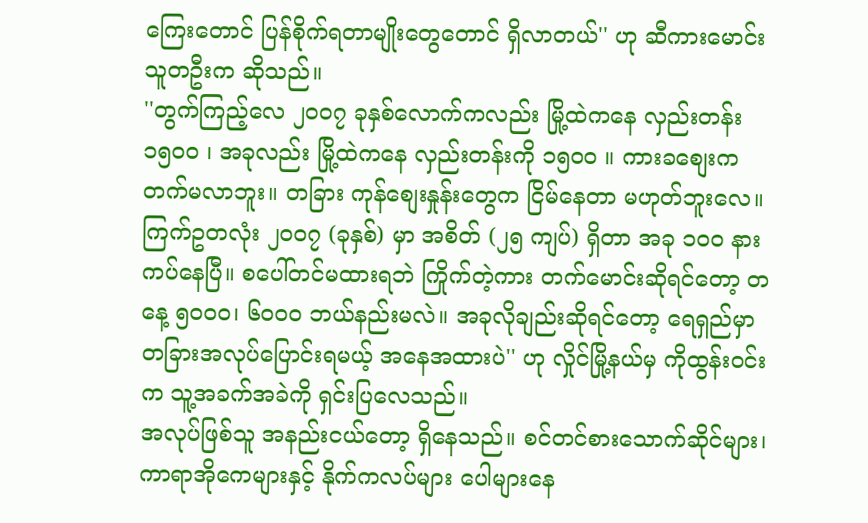ကြေးတောင် ပြန်စိုက်ရတာမျိုးတွေတောင် ရှိလာတယ်'' ဟု ဆီကားမောင်းသူတဦးက ဆိုသည်။
''တွက်ကြည့်လေ ၂ဝဝ၇ ခုနှစ်လောက်ကလည်း မြို့ထဲကနေ လှည်းတန်း ၁၅ဝဝ ၊ အခုလည်း မြို့ထဲကနေ လှည်းတန်းကို ၁၅ဝဝ ။ ကားခစျေးက တက်မလာဘူး။ တခြား ကုန်စျေးနှုန်းတွေက ငြိမ်နေတာ မဟုတ်ဘူးလေ။ ကြက်ဥတလုံး ၂ဝဝ၇ (ခုနှစ်) မှာ အစိတ် (၂၅ ကျပ်) ရှိတာ အခု ၁ဝဝ နား ကပ်နေပြီ။ စပေါ်တင်မထားရဘဲ ကြိုက်တဲ့ကား တက်မောင်းဆိုရင်တော့ တနေ့ ၅ဝဝဝ၊ ၆ဝဝဝ ဘယ်နည်းမလဲ။ အခုလိုချည်းဆိုရင်တော့ ရေရှည်မှာ တခြားအလုပ်ပြောင်းရမယ့် အနေအထားပဲ'' ဟု လှိုင်မြို့နယ်မှ ကိုထွန်းဝင်းက သူ့အခက်အခဲကို ရှင်းပြလေသည်။
အလုပ်ဖြစ်သူ အနည်းငယ်တော့ ရှိနေသည်။ စင်တင်စားသောက်ဆိုင်များ၊ ကာရာအိုကေများနှင့် နိုက်ကလပ်များ ပေါများနေ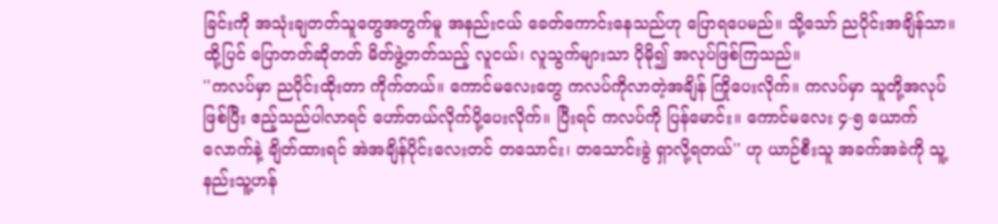ခြင်းကို အသုံးချတတ်သူတွေအတွက်မူ အနည်းငယ် ခေတ်ကောင်းနေသည်ဟု ပြောရပေမည်။ သို့သော် ညပိုင်းအချိန်သာ။ ထို့ပြင် ပြောတတ်ဆိုတတ် မိတ်ဖွဲ့တတ်သည့် လူငယ်၊ လူသွက်များသာ ပိုမို၍ အလုပ်ဖြစ်ကြသည်။
''ကလပ်မှာ ညပိုင်းထိုးတာ ကိုက်တယ်။ ကောင်မလေးတွေ ကလပ်ကိုလာတဲ့အချိန် ကြိုပေးလိုက်။ ကလပ်မှာ သူတို့အလုပ်ဖြစ်ပြီး ဧည့်သည်ပါလာရင် ဟော်တယ်လိုက်ပို့ပေးလိုက်။ ပြီးရင် ကလပ်ကို ပြန်မောင်း။ ကောင်မလေး ၄-၅ ယောက်လောက်နဲ့ ချိတ်ထားရင် အဲအချိန်ပိုင်းလေးတင် တသောင်း၊ တသောင်းခွဲ ရှာလို့ရတယ်'' ဟု ယာဉ်စီးသူ အခက်အခဲကို သူ့နည်းသူ့ဟန်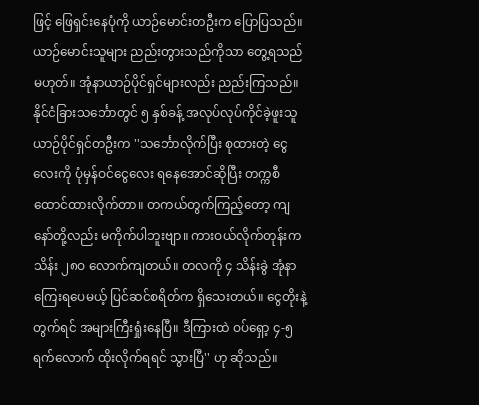ဖြင့် ဖြေရှင်းနေပုံကို ယာဉ်မောင်းတဦးက ပြောပြသည်။
ယာဉ်မောင်းသူများ ညည်းတွားသည်ကိုသာ တွေ့ရသည်မဟုတ်။ အုံနာယာဉ်ပိုင်ရှင်များလည်း ညည်းကြသည်။
နိုင်ငံခြားသင်္ဘောတွင် ၅ နှစ်ခန့် အလုပ်လုပ်ကိုင်ခဲ့ဖူးသူ ယာဉ်ပိုင်ရှင်တဦးက ''သင်္ဘောလိုက်ပြီး စုထားတဲ့ ငွေလေးကို ပုံမှန်ဝင်ငွေလေး ရနေအောင်ဆိုပြီး တက္ကစီထောင်ထားလိုက်တာ။ တကယ်တွက်ကြည့်တော့ ကျနော်တို့လည်း မကိုက်ပါဘူးဗျာ။ ကားဝယ်လိုက်တုန်းက သိန်း ၂၈ဝ လောက်ကျတယ်။ တလကို ၄ သိန်းခွဲ အုံနာကြေးရပေမယ့် ပြင်ဆင်စရိတ်က ရှိသေးတယ်။ ငွေတိုးနဲ့ တွက်ရင် အများကြီးရှုံးနေပြီ။ ဒီကြားထဲ ဝပ်ရှော့ ၄-၅ ရက်လောက် ထိုးလိုက်ရရင် သွားပြီ'' ဟု ဆိုသည်။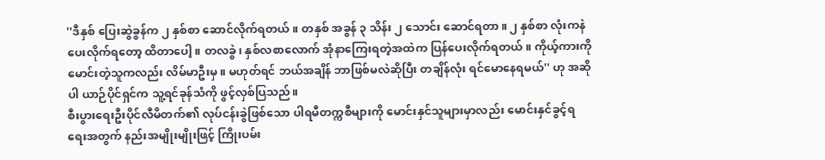''ဒီနှစ် ပြေးဆွဲခွန်က ၂ နှစ်စာ ဆောင်လိုက်ရတယ်။ တနှစ် အခွန် ၃ သိန်း ၂ သောင်း ဆောင်ရတာ။ ၂ နှစ်စာ လုံးကနဲ ပေးလိုက်ရတော့ ထိတာပေါ့။ တလခွဲ၊ နှစ်လစာလောက် အုံနာကြေးရတဲ့အထဲက ပြန်ပေးလိုက်ရတယ်။ ကိုယ့်ကားကို မောင်းတဲ့သူကလည်း လိမ်မာဦးမှ။ မဟုတ်ရင် ဘယ်အချိန် ဘာဖြစ်မလဲဆိုပြီး တချိန်လုံး ရင်မောနေရမယ်'' ဟု အဆိုပါ ယာဉ်ပိုင်ရှင်က သူ့ရင်ခုန်သံကို ဖွင့်လှစ်ပြသည်။
စီးပွားရေးဦးပိုင်လီမိတက်၏ လုပ်ငန်းခွဲဖြစ်သော ပါရမီတက္ကစီများကို မောင်းနှင်သူများမှာလည်း မောင်းနှင်ခွင့်ရရေးအတွက် နည်းအမျိုးမျိုးဖြင့် ကြိုးပမ်း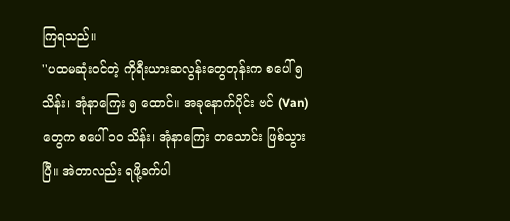ကြရသည်။
''ပထမဆုံးဝင်တဲ့ ကိုရီးယားဆလွန်းတွေတုန်းက စပေါ် ၅ သိန်း၊ အုံနာကြေး ၅ ထောင်။ အခုနောက်ပိုင်း ဗင် (Van) တွေက စပေါ် ၁ဝ သိန်း၊ အုံနာကြေး တသောင်း ဖြစ်သွားပြီ။ အဲတာလည်း ရဖို့ခက်ပါ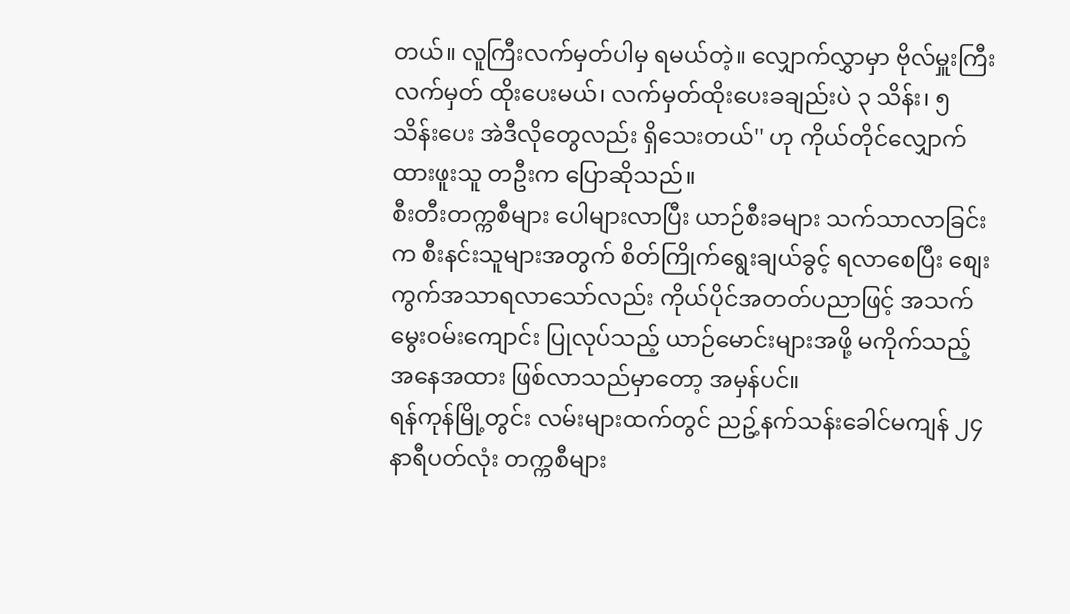တယ်။ လူကြီးလက်မှတ်ပါမှ ရမယ်တဲ့။ လျှောက်လွှာမှာ ဗိုလ်မှူးကြီးလက်မှတ် ထိုးပေးမယ်၊ လက်မှတ်ထိုးပေးခချည်းပဲ ၃ သိန်း၊ ၅ သိန်းပေး အဲဒီလိုတွေလည်း ရှိသေးတယ်'' ဟု ကိုယ်တိုင်လျှောက်ထားဖူးသူ တဦးက ပြောဆိုသည်။
စီးတီးတက္ကစီများ ပေါများလာပြီး ယာဉ်စီးခများ သက်သာလာခြင်းက စီးနင်းသူများအတွက် စိတ်ကြိုက်ရွေးချယ်ခွင့် ရလာစေပြီး စျေးကွက်အသာရလာသော်လည်း ကိုယ်ပိုင်အတတ်ပညာဖြင့် အသက်မွေးဝမ်းကျောင်း ပြုလုပ်သည့် ယာဉ်မောင်းများအဖို့ မကိုက်သည့် အနေအထား ဖြစ်လာသည်မှာတော့ အမှန်ပင်။
ရန်ကုန်မြို့တွင်း လမ်းများထက်တွင် ညဥ့်နက်သန်းခေါင်မကျန် ၂၄ နာရီပတ်လုံး တက္ကစီများ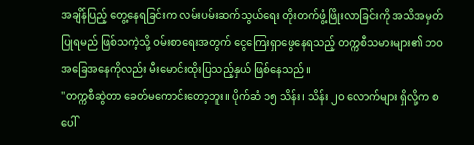အချိန်ပြည့် တွေ့နေရခြင်းက လမ်းပမ်းဆက်သွယ်ရေး တိုးတက်ဖွံ့ဖြိုးလာခြင်းကို အသိအမှတ်ပြုရမည် ဖြစ်သကဲ့သို့ ဝမ်းစာရေးအတွက် ငွေကြေးရှာဖွေနေရသည့် တက္ကစီသမားများ၏ ဘဝအခြေအနေကိုလည်း မီးမောင်းထိုးပြသည့်နှယ် ဖြစ်နေသည်။
''တက္ကစီဆွဲတာ ခေတ်မကောင်းတော့ဘူး။ ပိုက်ဆံ ၁၅ သိန်း၊ သိန်း ၂ဝ လောက်များ ရှိလို့က စပေါ်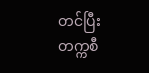တင်ပြီး တက္ကစီ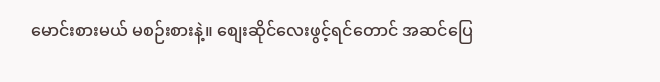မောင်းစားမယ် မစဉ်းစားနဲ့။ စျေးဆိုင်လေးဖွင့်ရင်တောင် အဆင်ပြေ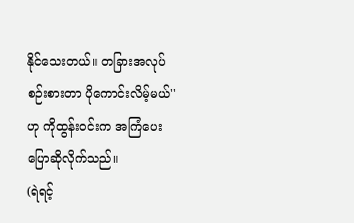နိုင်သေးတယ်။ တခြားအလုပ် စဉ်းစားတာ ပိုကောင်းလိမ့်မယ်'' ဟု ကိုထွန်းဝင်းက အကြံပေး ပြောဆိုလိုက်သည်။
(ရဲရင့်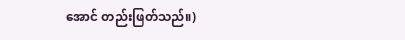အောင် တည်းဖြတ်သည်။)